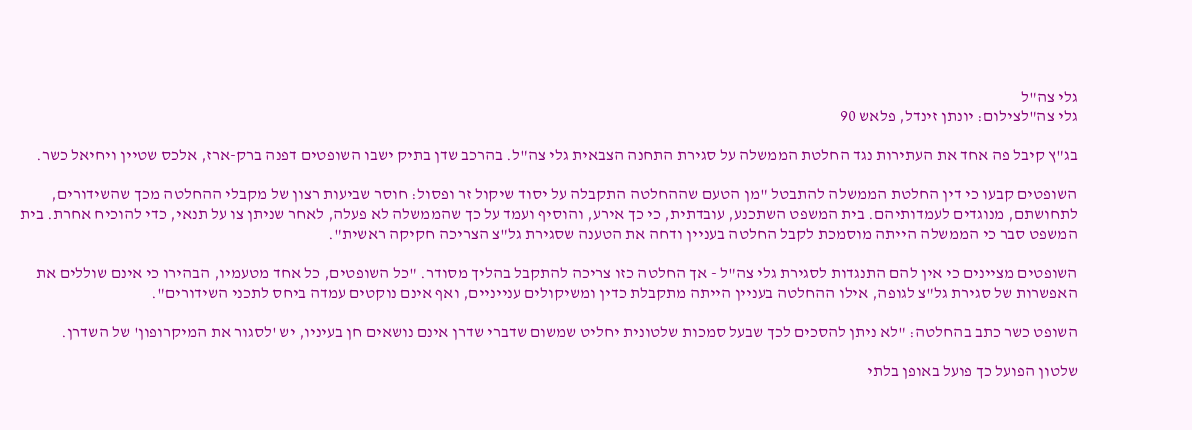גלי צה"ל
גלי צה"לצילום: יונתן זינדל, פלאש 90

בג"ץ קיבל פה אחד את העתירות נגד החלטת הממשלה על סגירת התחנה הצבאית גלי צה"ל. בהרכב שדן בתיק ישבו השופטים דפנה ברק-ארז, אלכס שטיין ויחיאל כשר.

השופטים קבעו כי דין החלטת הממשלה להתבטל "מן הטעם שההחלטה התקבלה על יסוד שיקול זר ופסול: חוסר שביעות רצון של מקבלי ההחלטה מכך שהשידורים, לתחושתם, מנוגדים לעמדותיהם. בית המשפט השתכנע, עובדתית, כי כך אירע, והוסיף ועמד על כך שהממשלה לא פעלה, לאחר שניתן צו על תנאי, כדי להוכיח אחרת. בית המשפט סבר כי הממשלה הייתה מוסמכת לקבל החלטה בעניין ודחה את הטענה שסגירת גל"צ הצריכה חקיקה ראשית".

השופטים מציינים כי אין להם התנגדות לסגירת גלי צה"ל - אך החלטה כזו צריכה להתקבל בהליך מסודר. "כל השופטים, כל אחד מטעמיו, הבהירו כי אינם שוללים את האפשרות של סגירת גל"צ לגופה, אילו ההחלטה בעניין הייתה מתקבלת כדין ומשיקולים ענייניים, ואף אינם נוקטים עמדה ביחס לתכני השידורים".

השופט כשר כתב בהחלטה: "לא ניתן להסכים לכך שבעל סמכות שלטונית יחליט שמשום שדברי שדרן אינם נושאים חן בעיניו, יש 'לסגור את המיקרופון' של השדרן.

שלטון הפועל כך פועל באופן בלתי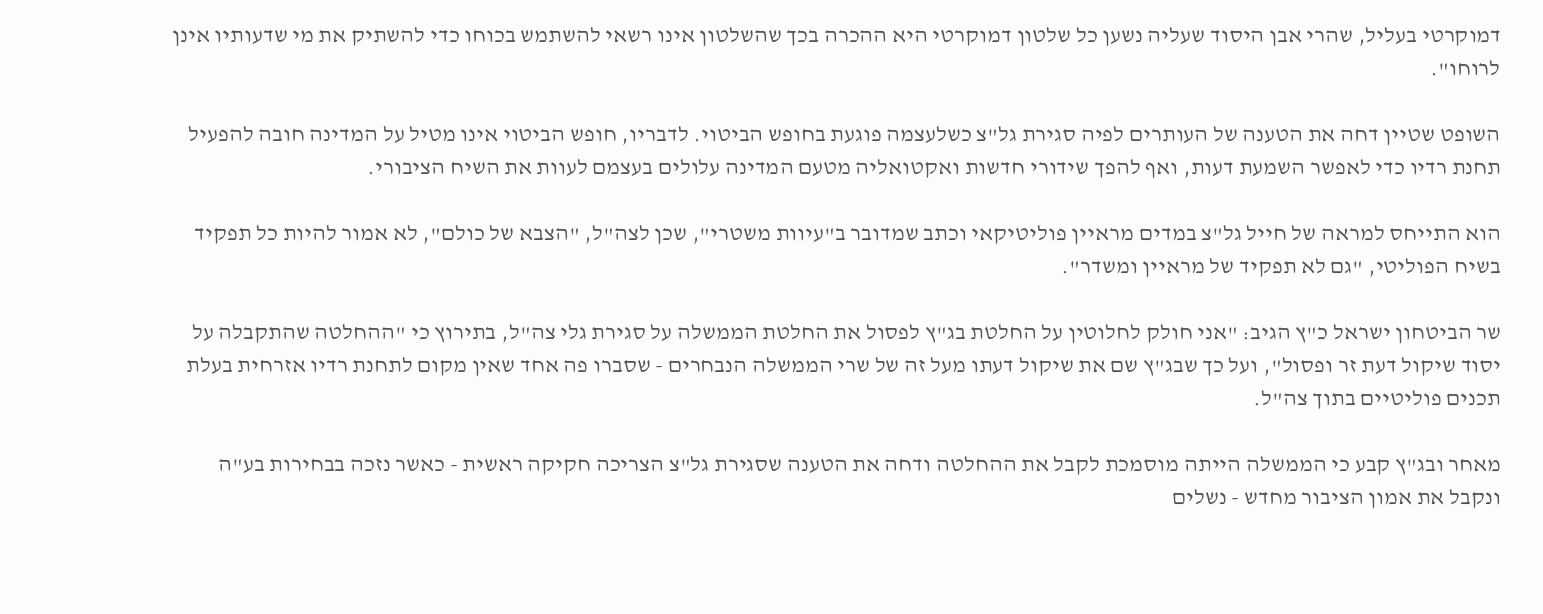דמוקרטי בעליל, שהרי אבן היסוד שעליה נשען כל שלטון דמוקרטי היא ההכרה בכך שהשלטון אינו רשאי להשתמש בכוחו כדי להשתיק את מי שדעותיו אינן לרוחו".

השופט שטיין דחה את הטענה של העותרים לפיה סגירת גל"צ כשלעצמה פוגעת בחופש הביטוי. לדבריו, חופש הביטוי אינו מטיל על המדינה חובה להפעיל תחנת רדיו כדי לאפשר השמעת דעות, ואף להפך שידורי חדשות ואקטואליה מטעם המדינה עלולים בעצמם לעוות את השיח הציבורי.

הוא התייחס למראה של חייל גל"צ במדים מראיין פוליטיקאי וכתב שמדובר ב"עיוות משטרי", שכן לצה"ל, "הצבא של כולם", לא אמור להיות כל תפקיד בשיח הפוליטי, "גם לא תפקיד של מראיין ומשדר".

שר הביטחון ישראל כ"ץ הגיב: "אני חולק לחלוטין על החלטת בג"ץ לפסול את החלטת הממשלה על סגירת גלי צה"ל, בתירוץ כי "ההחלטה שהתקבלה על יסוד שיקול דעת זר ופסול", ועל כך שבג"ץ שם את שיקול דעתו מעל זה של שרי הממשלה הנבחרים - שסברו פה אחד שאין מקום לתחנת רדיו אזרחית בעלת תכנים פוליטיים בתוך צה"ל.

מאחר ובג"ץ קבע כי הממשלה הייתה מוסמכת לקבל את ההחלטה ודחה את הטענה שסגירת גל"צ הצריכה חקיקה ראשית - כאשר נזכה בבחירות בע"ה ונקבל את אמון הציבור מחדש - נשלים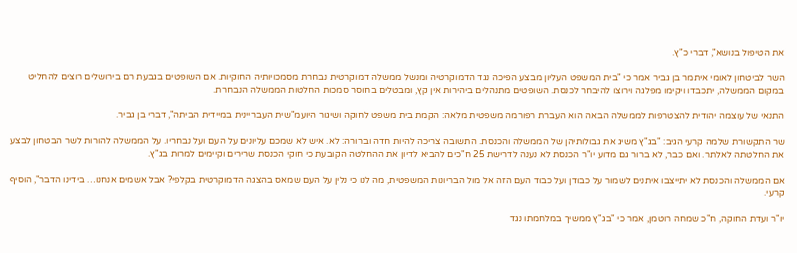את הטיפול בנושא", דברי כ"ץ.

השר לביטחון לאומי איתמר בן גביר אמר כי "בית המשפט העליון מבצע הפיכה נגד הדמוקרטיה ומנשל ממשלה דמוקרטית נבחרת מסמכויותיה החוקיות. אם השופטים בגבעת רם בירושלים רוצים להחליט במקום הממשלה, יתכבדו ויקימו מפלגה וירוצו להיבחר לכנסת. השופטים מתנהלים ביהירות אין קץ, ומבטלים בחוסר סמכות החלטות הממשלה הנבחרת.

התנאי של עוצמה יהודית להצטרפות לממשלה הבאה הוא העברת רפורמה משפטית מלאה: הקמת בית משפט לחוקה ושיגור היועמ"שית העבריינית במיידית הביתה", דברי בן גביר.

שר התקשורת שלמה קרעי הגיב: "בג"ץ משיג את גבולותיהן של הממשלה והכנסת. התשובה צריכה להיות חדה וברורה: לא. איש לא שמכם עליונים על העם ועל נבחריו. על הממשלה להורות לשר הבטחון לבצע את החלטתה לאלתר. ואם כבר, לא ברור גם מדוע יו"ר הכנסת לא נענה לדרישת 25 ח"כים להביא לדיון את ההחלטה הקובעת כי חוקי הכנסת שרירים וקיימים למרות בג"ץ.

אם הממשלה והכנסת לא יתייצבו איתנים לשמור על כבודן ועל כבוד העם הזה אל מול הבריונות המשפטית, מה לנו כי נלין על העם שמאס בהצגה הדמוקרטית בקלפי? אבל אשמים אנחנו… בידינו הדבר", הוסיף קרעי.

יו"ר ועדת החוקה, ח"כ שמחה רוטמן, אמר כי "בג"ץ ממשיך במלחמתו נגד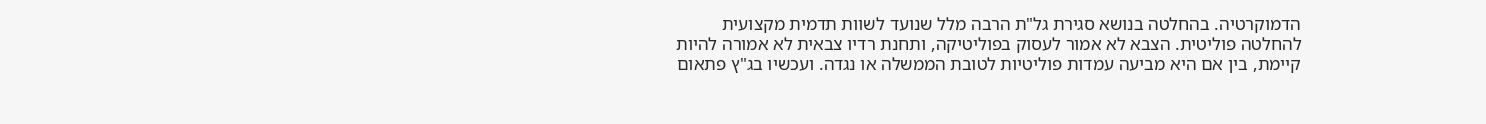הדמוקרטיה. בהחלטה בנושא סגירת גל"ת הרבה מלל שנועד לשוות תדמית מקצועית להחלטה פוליטית. הצבא לא אמור לעסוק בפוליטיקה, ותחנת רדיו צבאית לא אמורה להיות קיימת, בין אם היא מביעה עמדות פוליטיות לטובת הממשלה או נגדה. ועכשיו בג"ץ פתאום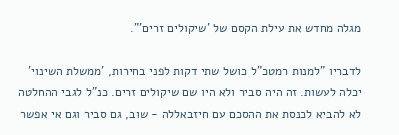מגלה מחדש את עילת הקסם של 'שיקולים זרים'".

לדבריו "למנות רמטכ"ל כושל שתי דקות לפני בחירות, 'ממשלת השינוי' יכלה לעשות. זה היה סביר ולא היו שם שיקולים זרים. כנ"ל לגבי ההחלטה לא להביא לכנסת את ההסכם עם חיזבאללה - שוב, גם סביר וגם אי אפשר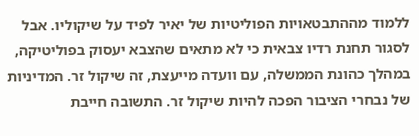ללמוד מההתבטאויות הפוליטיות של יאיר לפיד על שיקוליו. אבל לסגור תחנת רדיו צבאית כי לא מתאים שהצבא יעסוק בפוליטיקה, במהלך כהונת הממשלה, עם וועדה מייעצת, זה שיקול זר. המדיניות של נבחרי הציבור הפכה להיות שיקול זר. התשובה חייבת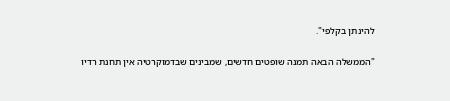להינתן בקלפי".

"הממשלה הבאה תמנה שופטים חדשים, שמבינים שבדמוקרטיה אין תחנת רדיו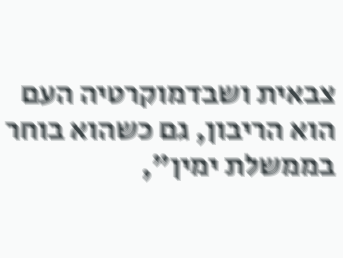צבאית ושבדמוקרטיה העם הוא הריבון, גם כשהוא בוחר בממשלת ימין",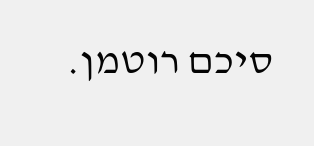סיכם רוטמן.